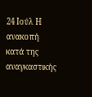24 Ιούλ Η ανακοπή κατά της αναγκαστικής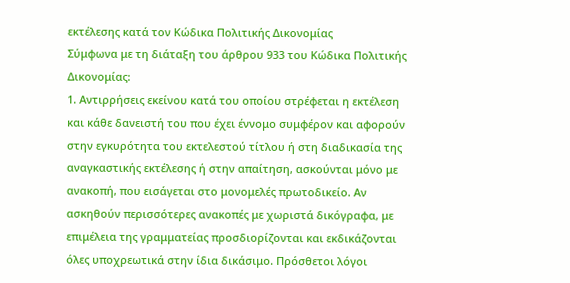εκτέλεσης κατά τον Κώδικα Πολιτικής Δικονομίας
Σύμφωνα με τη διάταξη του άρθρου 933 του Κώδικα Πολιτικής Δικονομίας:
1. Αντιρρήσεις εκείνου κατά του οποίου στρέφεται η εκτέλεση και κάθε δανειστή του που έχει έννομο συμφέρον και αφορούν στην εγκυρότητα του εκτελεστού τίτλου ή στη διαδικασία της αναγκαστικής εκτέλεσης ή στην απαίτηση, ασκούνται μόνο με ανακοπή, που εισάγεται στο μονομελές πρωτοδικείο. Αν ασκηθούν περισσότερες ανακοπές με χωριστά δικόγραφα, με επιμέλεια της γραμματείας προσδιορίζονται και εκδικάζονται όλες υποχρεωτικά στην ίδια δικάσιμο. Πρόσθετοι λόγοι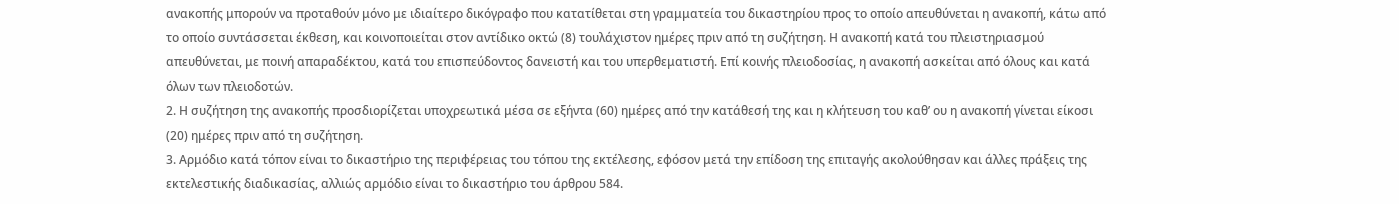ανακοπής μπορούν να προταθούν μόνο με ιδιαίτερο δικόγραφο που κατατίθεται στη γραμματεία του δικαστηρίου προς το οποίο απευθύνεται η ανακοπή, κάτω από το οποίο συντάσσεται έκθεση, και κοινοποιείται στον αντίδικο οκτώ (8) τουλάχιστον ημέρες πριν από τη συζήτηση. Η ανακοπή κατά του πλειστηριασμού απευθύνεται, με ποινή απαραδέκτου, κατά του επισπεύδοντος δανειστή και του υπερθεματιστή. Επί κοινής πλειοδοσίας, η ανακοπή ασκείται από όλους και κατά όλων των πλειοδοτών.
2. Η συζήτηση της ανακοπής προσδιορίζεται υποχρεωτικά μέσα σε εξήντα (60) ημέρες από την κατάθεσή της και η κλήτευση του καθ’ ου η ανακοπή γίνεται είκοσι (20) ημέρες πριν από τη συζήτηση.
3. Αρμόδιο κατά τόπον είναι το δικαστήριο της περιφέρειας του τόπου της εκτέλεσης, εφόσον μετά την επίδοση της επιταγής ακολούθησαν και άλλες πράξεις της εκτελεστικής διαδικασίας, αλλιώς αρμόδιο είναι το δικαστήριο του άρθρου 584.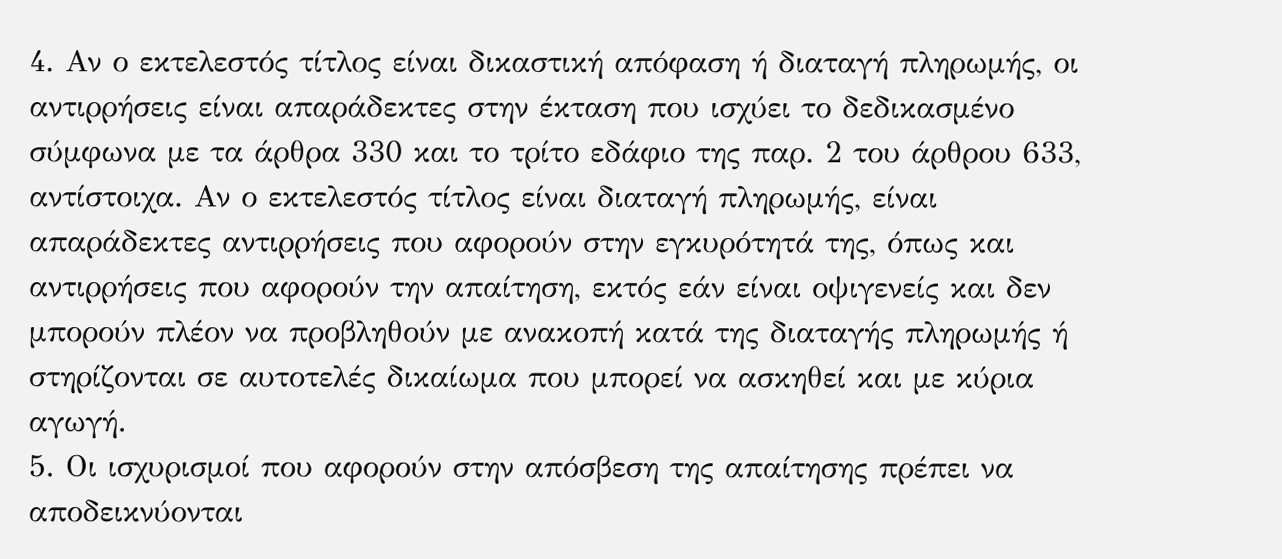4. Αν ο εκτελεστός τίτλος είναι δικαστική απόφαση ή διαταγή πληρωμής, οι αντιρρήσεις είναι απαράδεκτες στην έκταση που ισχύει το δεδικασμένο σύμφωνα με τα άρθρα 330 και το τρίτο εδάφιο της παρ. 2 του άρθρου 633, αντίστοιχα. Αν ο εκτελεστός τίτλος είναι διαταγή πληρωμής, είναι απαράδεκτες αντιρρήσεις που αφορούν στην εγκυρότητά της, όπως και αντιρρήσεις που αφορούν την απαίτηση, εκτός εάν είναι οψιγενείς και δεν μπορούν πλέον να προβληθούν με ανακοπή κατά της διαταγής πληρωμής ή στηρίζονται σε αυτοτελές δικαίωμα που μπορεί να ασκηθεί και με κύρια αγωγή.
5. Οι ισχυρισμοί που αφορούν στην απόσβεση της απαίτησης πρέπει να αποδεικνύονται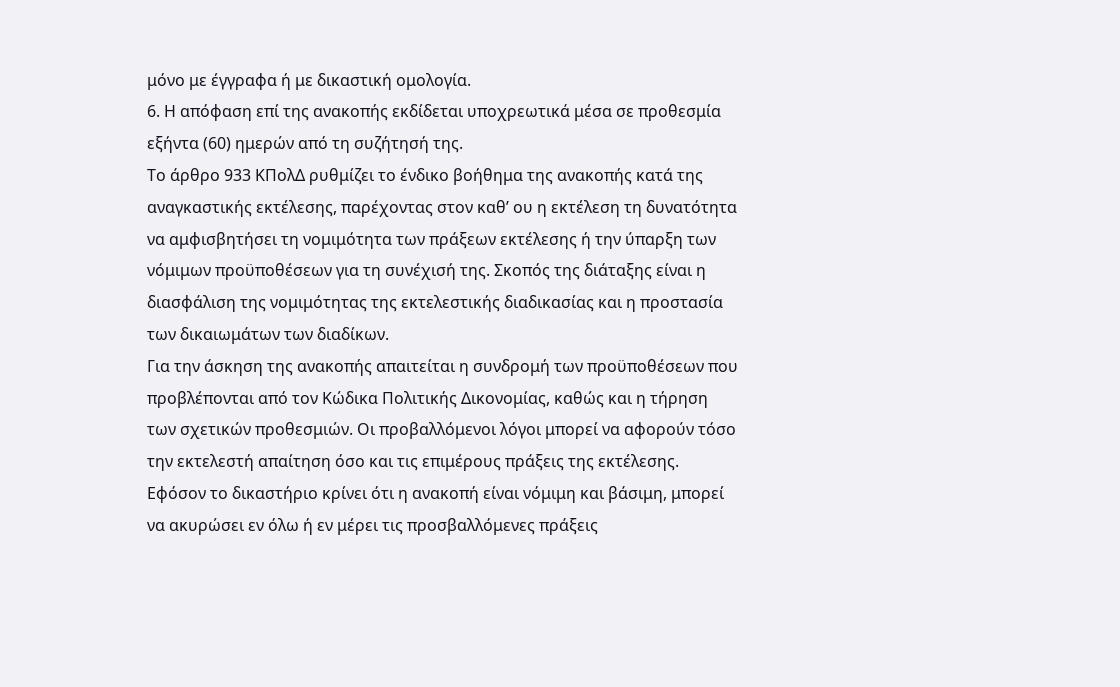μόνο με έγγραφα ή με δικαστική ομολογία.
6. Η απόφαση επί της ανακοπής εκδίδεται υποχρεωτικά μέσα σε προθεσμία εξήντα (60) ημερών από τη συζήτησή της.
Το άρθρο 933 ΚΠολΔ ρυθμίζει το ένδικο βοήθημα της ανακοπής κατά της αναγκαστικής εκτέλεσης, παρέχοντας στον καθ’ ου η εκτέλεση τη δυνατότητα να αμφισβητήσει τη νομιμότητα των πράξεων εκτέλεσης ή την ύπαρξη των νόμιμων προϋποθέσεων για τη συνέχισή της. Σκοπός της διάταξης είναι η διασφάλιση της νομιμότητας της εκτελεστικής διαδικασίας και η προστασία των δικαιωμάτων των διαδίκων.
Για την άσκηση της ανακοπής απαιτείται η συνδρομή των προϋποθέσεων που προβλέπονται από τον Κώδικα Πολιτικής Δικονομίας, καθώς και η τήρηση των σχετικών προθεσμιών. Οι προβαλλόμενοι λόγοι μπορεί να αφορούν τόσο την εκτελεστή απαίτηση όσο και τις επιμέρους πράξεις της εκτέλεσης.
Εφόσον το δικαστήριο κρίνει ότι η ανακοπή είναι νόμιμη και βάσιμη, μπορεί να ακυρώσει εν όλω ή εν μέρει τις προσβαλλόμενες πράξεις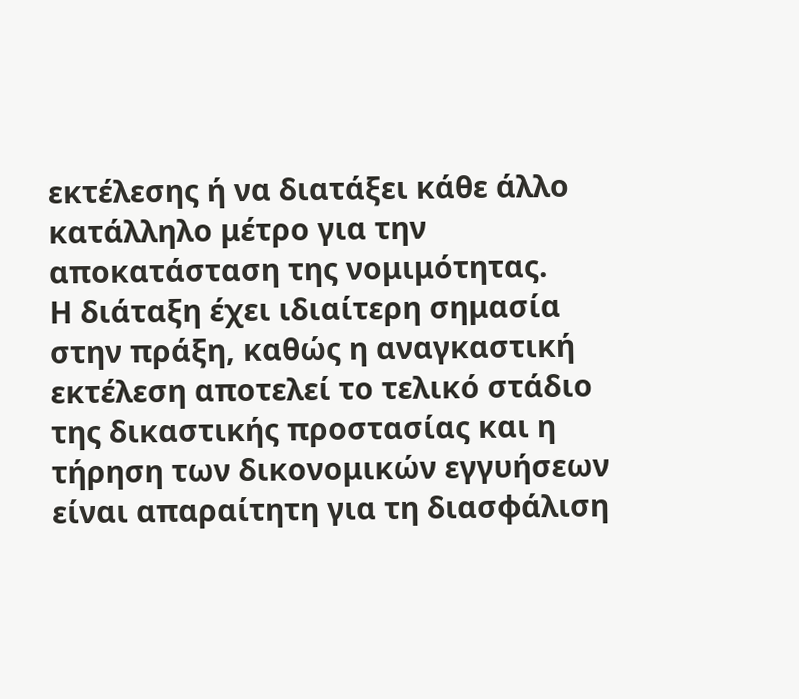εκτέλεσης ή να διατάξει κάθε άλλο κατάλληλο μέτρο για την αποκατάσταση της νομιμότητας.
Η διάταξη έχει ιδιαίτερη σημασία στην πράξη, καθώς η αναγκαστική εκτέλεση αποτελεί το τελικό στάδιο της δικαστικής προστασίας και η τήρηση των δικονομικών εγγυήσεων είναι απαραίτητη για τη διασφάλιση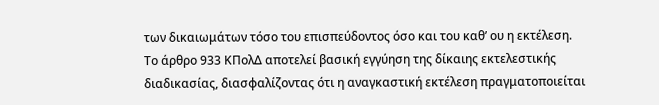των δικαιωμάτων τόσο του επισπεύδοντος όσο και του καθ’ ου η εκτέλεση.
Το άρθρο 933 ΚΠολΔ αποτελεί βασική εγγύηση της δίκαιης εκτελεστικής διαδικασίας, διασφαλίζοντας ότι η αναγκαστική εκτέλεση πραγματοποιείται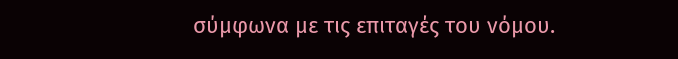σύμφωνα με τις επιταγές του νόμου.